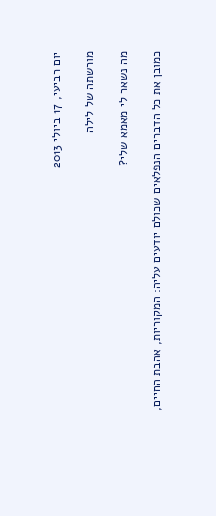יום רביעי, 17 ביולי 2013

מורשתה של לילה

מה נשאר לי מאמא שלי?

כמובן את כל הדברים הנפלאים שכולם יודעים עליה: המקוריות, אהבת החיים,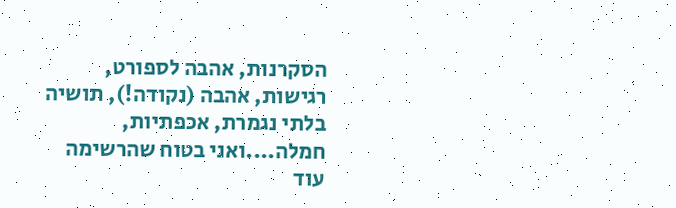הסקרנות, אהבה לספורט, רגישות, אהבה (נקודה!), תושיה בלתי נגמרת, אכפתיות, חמלה....ואני בטוח שהרשימה עוד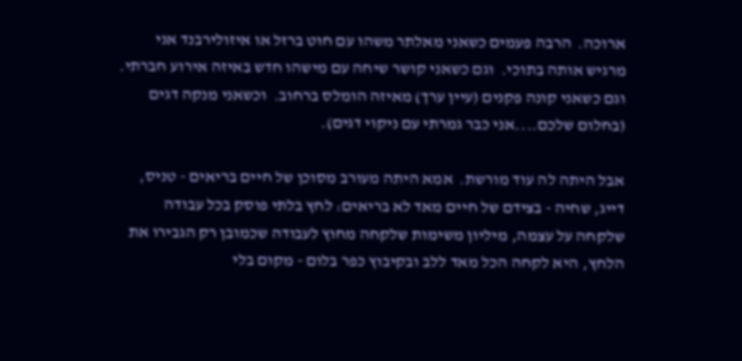ארוכה.  הרבה פעמים כשאני מאלתר משהו עם חוט ברזל או איזולירבנד אני מרגיש אותה בתוכי.  וגם כשאני קושר שיחה עם מישהו חדש באיזה אירוע חברתי.  וגם כשאני קונה פקנים (עיין ערך) מאיזה הומלס ברחוב.  וכשאני מנקה דגים (בחלום שלכם....אני כבר גמרתי עם ניקוי דגים).

אבל היתה לה עוד מורשת.  אמא היתה מעורב מסוכן של חיים בריאים - טניס, דייג, שחיה - בצידם של חיים מאד לא בריאים: לחץ בלתי פוסק בכל עבודה שלקחה על עצמה, מיליון משימות שלקחה מחוץ לעבודה שכמובן רק הגבירו את הלחץ, היא לקחה הכל מאד ללב ובקיבוץ כפר בלום - מקום בלי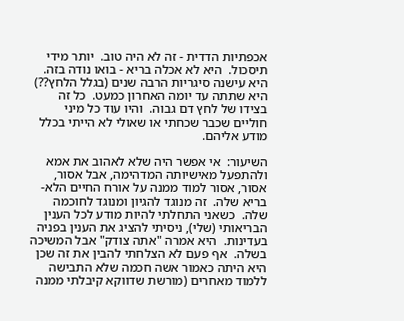אכפתיות הדדית - זה לא היה טוב.  יותר מידי תיסכול.  היא לא אכלה בריא - בואו נודה בזה.  היא עישנה סיגריות הרבה שנים (בגלל הלחץ??)  היא שתתה עד יומה האחרון כמעט.  כל זה בצידו של לחץ דם גבוה.  והיו עוד כל מיני חוליים שכבר שכחתי או שאולי לא הייתי בכלל מודע אליהם.

השיעור:  אי אפשר היה שלא לאהוב את אמא ולהתפעל מאישיותה המדהימה, אבל אסור, אסור, אסור למוד ממנה על אורח החיים הלא-בריא שלה.  זה מנוגד להגיון ומנוגד לחוכמה שלה.  כשאני התחלתי להיות מודע לכל הענין הבריאותי (שלי), ניסיתי להציג את הענין בפניה בעדינות.  היא אמרה "אתה צודק" אבל המשיכה בשלה.  אף פעם לא הצלחתי להבין את זה שכן היא היתה כאמור אשה חכמה שלא התבישה ללמוד מאחרים (מורשת שדווקא קיבלתי ממנה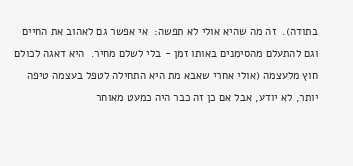בתודה).  זה מה שהיא אולי לא תפשה:  אי אפשר גם לאהוב את החיים וגם להתעלם מהסימנים באותו זמן - בלי לשלם מחיר.  היא דאגה לכולם חוץ מלעצמה (אולי אחרי שאבא מת היא התחילה לטפל בעצמה טיפה יותר, לא יודע, אבל אם כן זה כבר היה כמעט מאוחר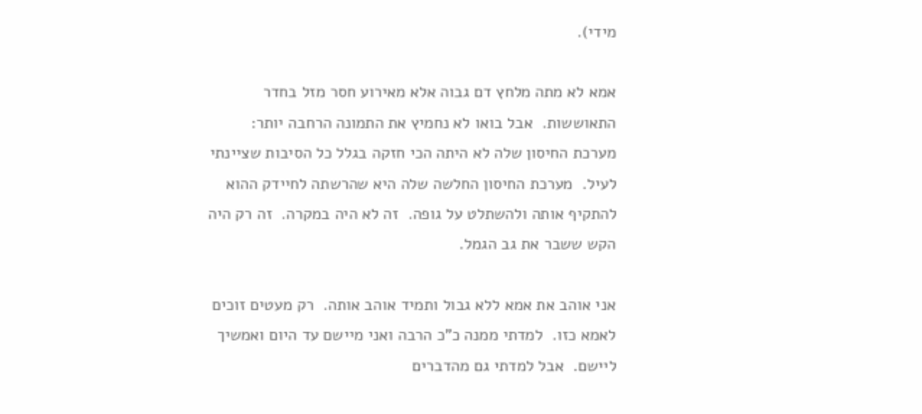מידי).

אמא לא מתה מלחץ דם גבוה אלא מאירוע חסר מזל בחדר התאוששות.  אבל בואו לא נחמיץ את התמונה הרחבה יותר:  מערכת החיסון שלה לא היתה הכי חזקה בגלל כל הסיבות שציינתי לעיל.  מערכת החיסון החלשה שלה היא שהרשתה לחיידק ההוא להתקיף אותה ולהשתלט על גופה.  זה לא היה במקרה.  זה רק היה הקש ששבר את גב הגמל.

אני אוהב את אמא ללא גבול ותמיד אוהב אותה.  רק מעטים זוכים לאמא כזו.  למדתי ממנה כ"כ הרבה ואני מיישם עד היום ואמשיך ליישם.  אבל למדתי גם מהדברים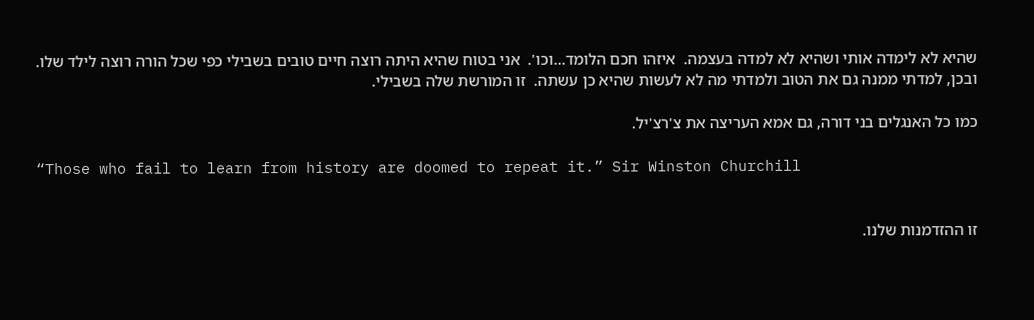שהיא לא לימדה אותי ושהיא לא למדה בעצמה.  איזהו חכם הלומד...וכו'.  אני בטוח שהיא היתה רוצה חיים טובים בשבילי כפי שכל הורה רוצה לילד שלו.  ובכן, למדתי ממנה גם את הטוב ולמדתי מה לא לעשות שהיא כן עשתה.  זו המורשת שלה בשבילי.

כמו כל האנגלים בני דורה, גם אמא העריצה את צ'רצ'יל.

“Those who fail to learn from history are doomed to repeat it.” Sir Winston Churchill


זו ההזדמנות שלנו.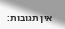אין תגובות: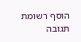הוסף רשומת תגובה